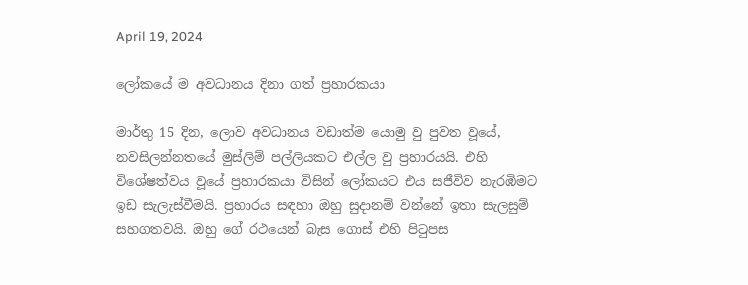April 19, 2024

ලෝකයේ ම අවධානය දිනා ගත් ප්‍රහාරකයා

මාර්තු 15 දින, ලොව අවධානය වඩාත්ම යොමු වු පුවත වූයේ, නවසිලන්නතයේ මුස්ලිම් පල්ලියකට එල්ල වු ප්‍රහාරයයි. එහි විශේෂත්වය වූයේ ප්‍රහාරකයා විසින් ලෝකයට එය සජීවිව නැරඹිමට ඉඩ සැලැස්වීමයි. ප්‍රහාරය සඳහා ඔහු සුදානම් වන්නේ ඉතා සැලසුම් සහගතවයි. ඔහු ගේ රථයෙන් බැස ගොස් එහි පිටුපස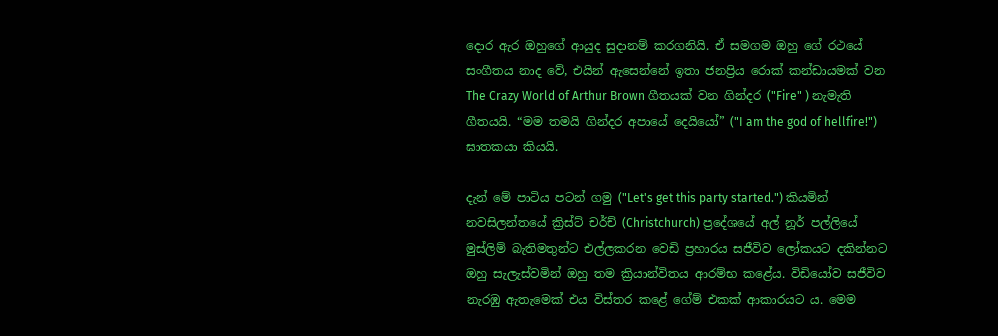දොර ඇර ඔහුගේ ආයුද සුදානම් කරගනියි. ඒ සමගම ඔහු ගේ රථයේ සංගීතය නාද වේ, එයින් ඇසෙන්නේ ඉතා ජනප්‍රිය රොක් කන්ඩායමක් වන The Crazy World of Arthur Brown ගීතයක් වන ගින්දර ("Fire" ) නැමැති ගීතයයි. “මම තමයි ගින්දර අපායේ දෙයියෝ” ("I am the god of hellfire!") ඝාතකයා කියයි.

දැන් මේ පාටිය පටන් ගමු ("Let's get this party started.") කියමින් නවසිලන්තයේ ක්‍රිස්ට් චර්ච් (Christchurch) ප්‍රදේශයේ අල් නූර් පල්ලියේ මුස්ලිම් බැතිමතුන්ට එල්ලකරන වෙඩි ප්‍රහාරය සජීවිව ලෝකයට දකින්නට ඔහු සැලැස්වමින් ඔහු තම ක්‍රියාන්විතය ආරම්භ කළේය. විඩියෝව සජීවිව නැරඹු ඇතැමෙක් එය විස්තර කළේ ගේම් එකක් ආකාරයට ය. මෙම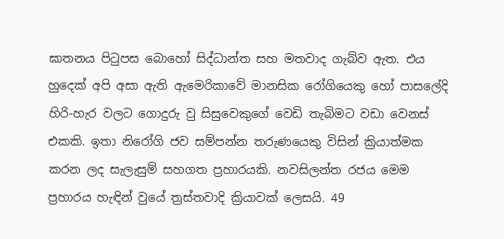ඝාතනය පිටුපස බොහෝ සිද්ධාන්ත සහ මතවාද ගැබ්ව ඇත. එය හුදෙක් අපි අසා ඇති ඇමෙරිකාවේ මානසික රෝගියෙකු හෝ පාසලේදි හිරි-හැර වලට ගොදුරු වු සිසුවෙකුගේ වෙඩි තැබිමට වඩා වෙනස් එකකි. ඉතා නිරෝගි ජව සම්පන්න තරුණයෙකු විසින් ක්‍රියාත්මක කරන ලද සැලැසුම් සහගත ප්‍රහාරයකි. නවසිලන්ත රජය මෙම ප්‍රහාරය හැඳින් වුයේ ත්‍රස්තවාදි ක්‍රියාවක් ලෙසයි. 49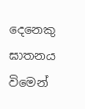දෙනෙකු ඝාතනය විමෙන්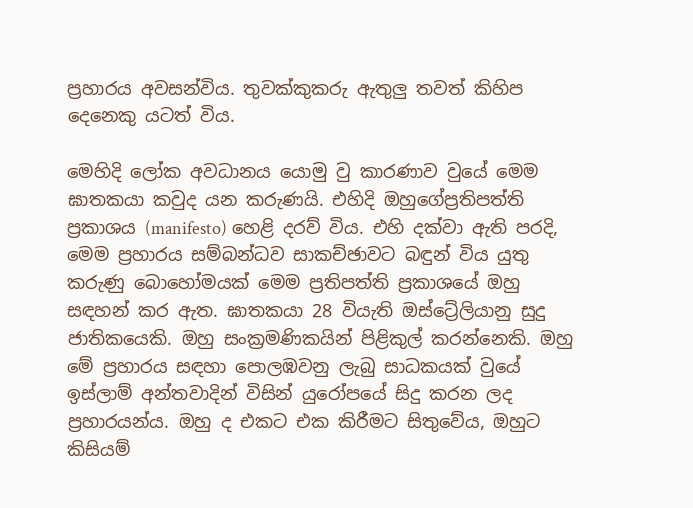ප්‍රහාරය අවසන්විය. තුවක්කුකරු ඇතුලු තවත් කිහිප දෙනෙකු යටත් විය.

මෙහිදි ලෝක අවධානය යොමු වු කාරණාව වුයේ මෙම ඝාතකයා කවුද යන කරුණයි. එහිදි ඔහුගේප්‍රතිපත්ති ප්‍රකාශය (manifesto) හෙළි දරව් විය. එහි දක්වා ඇති පරදි, මෙම ප්‍රහාරය සම්බන්ධව සාකච්ඡාවට බඳුන් විය යුතු කරුණු බොහෝමයක් මෙම ප්‍රතිපත්ති ප්‍රකාශයේ ඔහු සඳහන් කර ඇත. ඝාතකයා 28 වියැති ඔස්ට්‍රේලියානු සුදු ජාතිකයෙකි. ඔහු සංක්‍රමණිකයින් පිළිකුල් කරන්නෙකි. ඔහු මේ ප්‍රහාරය සඳහා පොලඹවනු ලැබු සාධකයක් වුයේ ඉස්ලාම් අන්තවාදින් විසින් යුරෝපයේ සිදු කරන ලද ප්‍රහාරයන්ය. ඔහු ද එකට එක කිරීමට සිතුවේය, ඔහුට කිසියම්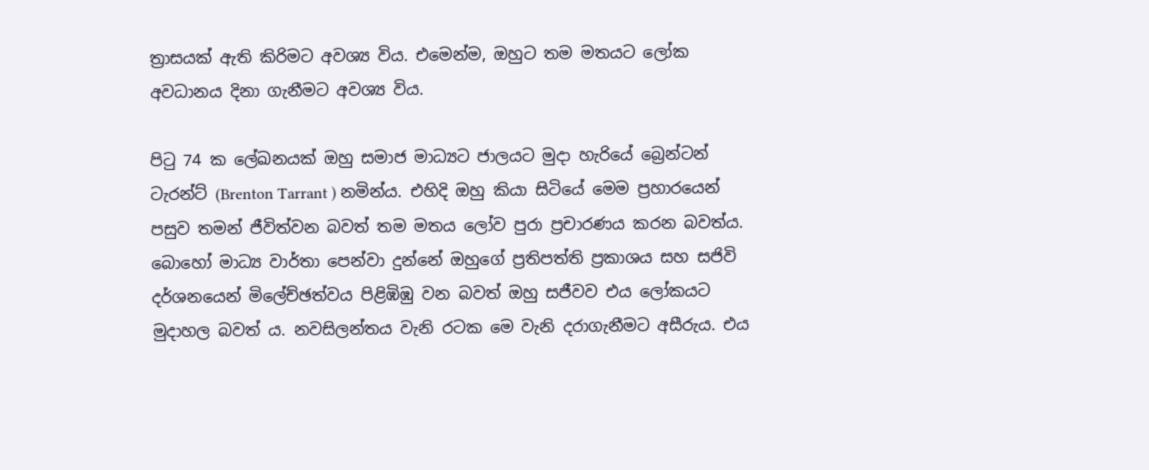ත්‍රාසයක් ඇති කිරිමට අවශ්‍ය විය. එමෙන්ම, ඔහුට තම මතයට ලෝක අවධානය දිනා ගැනීමට අවශ්‍ය විය.

පිටු 74 ක ලේඛනයක් ඔහු සමාජ මාධ්‍යට ජාලයට මුදා හැරියේ බ්‍රෙන්ටන් ටැරන්ට් (Brenton Tarrant ) නමින්ය. එහිදි ඔහු කියා සිටියේ මෙම ප්‍රහාරයෙන් පසුව තමන් ජීවිත්වන බවත් තම මතය ලෝව පුරා ප්‍රචාරණය කරන බවත්ය. බොහෝ මාධ්‍ය වාර්තා පෙන්වා දුන්නේ ඔහුගේ ප්‍රතිපත්ති ප්‍රකාශය සහ සජිවි දර්ශනයෙන් මිලේච්ඡත්වය පිළිඹිඹු වන බවත් ඔහු සජීවව එය ලෝකයට මුදාහල බවත් ය. නවසිලන්තය වැනි රටක මෙ වැනි දරාගැනීමට අසීරුය. එය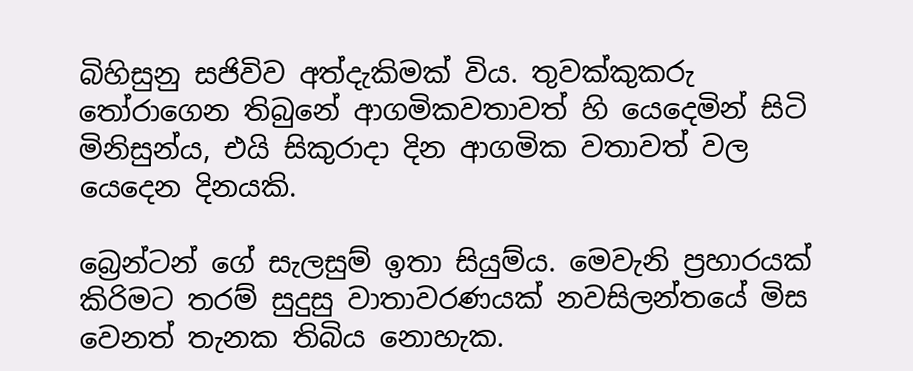බිහිසුනු සජිවිව අත්දැකිමක් විය. තුවක්කුකරු තෝරාගෙන තිබුනේ ආගමිකවතාවත් හි යෙදෙමින් සිටි මිනිසුන්ය, එයි සිකුරාදා දින ආගමික වතාවත් වල යෙදෙන දිනයකි.

බ්‍රෙන්ටන් ගේ සැලසුම් ඉතා සියුම්ය. මෙවැනි ප්‍රහාරයක් කිරිමට තරම් සුදුසු වාතාවරණයක් නවසිලන්තයේ මිස වෙනත් තැනක තිබිය නොහැක.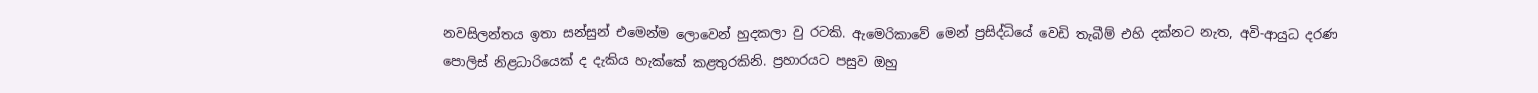නවසිලන්තය ඉතා සන්සුන් එමෙන්ම ලොවෙන් හුදකලා වු රටකි. ඇමෙරිකාවේ‍ මෙන් ප්‍රසිද්ධියේ වෙඩි තැබීම් එහි දක්නට නැත, අවි-ආයුධ දරණ පොලිස් නිළධාරියෙක් ද දැකිය හැක්කේ කළතුරකිනි. ප්‍රහාරයට පසුව ඔහු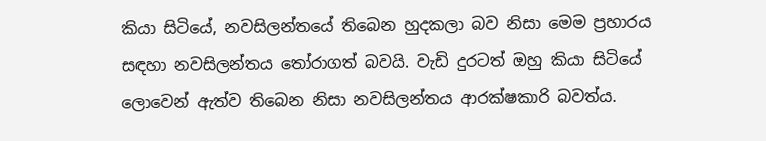කියා සිටියේ, නවසිලන්තයේ තිබෙන හුදකලා බව නිසා මෙම ප්‍රහාරය සඳහා නවසිලන්තය තෝරාගත් බවයි. වැඩි දුරටත් ඔහු කියා සිටියේ ලොවෙන් ඇත්ව තිබෙන නිසා නවසිලන්තය ආරක්ෂකාරි බවත්ය.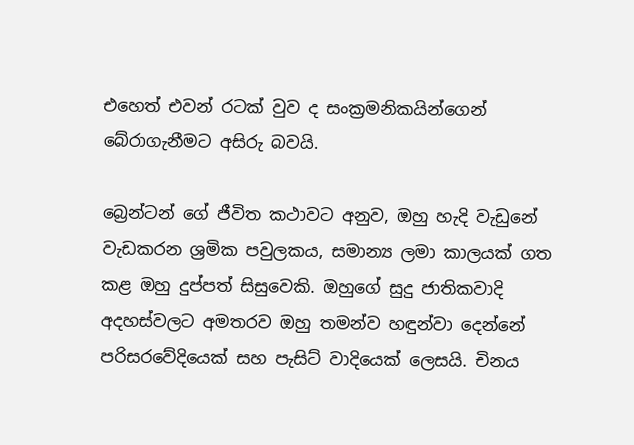එහෙත් එවන් රටක් වුව ද සංක්‍රමනිකයින්ගෙන් බේරාගැනීමට අසිරු බවයි.

බ්‍රෙන්ටන් ගේ ජීවිත කථාවට අනුව, ඔහු හැදි වැඩුනේ වැඩකරන ශ්‍රමික පවුලකය, සමාන්‍ය ලමා කාලයක් ගත කළ ඔහු දුප්පත් සිසුවෙකි. ඔහුගේ සුදු ජාතිකවාදි අදහස්වලට අමතරව ඔහු තමන්ව හඳුන්වා දෙන්නේ පරිසරවේදියෙක් සහ පැසිට් වාදියෙක් ලෙසයි. චිනය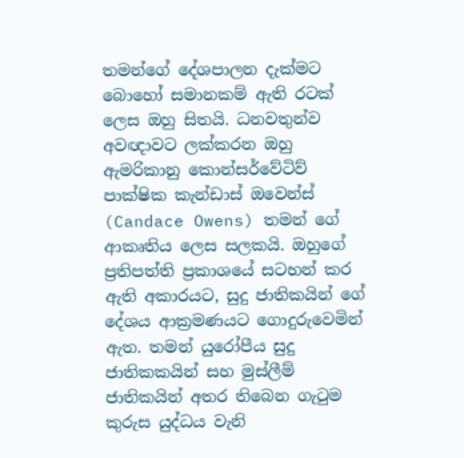තමන්ගේ දේශපාලන දැක්මට බොහෝ සමානකම් ඇති රටක් ලෙස ඔහු සිතයි. ධනවතුන්ව අවඥාවට ලක්කරන ඔහු ඇමරිකානු කොන්සර්වේටිව් පාක්ෂික කැන්ඩාස් ඔවෙන්ස් (Candace Owens) තමන් ගේ ආකෘතිය ලෙස සලකයි. ඔහුගේ ප්‍රතිපත්ති ප්‍රකාශයේ සටහන් කර ඇති අකාරයට, සුදු ජාතිකයින් ගේ දේශය ආක්‍රමණයට ගොදුරුවෙමින් ඇත. තමන් යුරෝපීය සුදු ජාතිකකයින් සහ මුස්ලීම් ජාතිකයින් අතර තිබෙන ගැටුම කුරුස යුද්ධය වැනි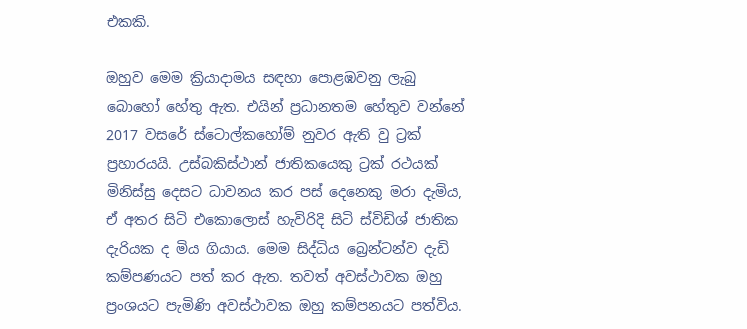එකකි.

ඔහුව මෙම ක්‍රියාදාමය සඳහා පොළඹවනු ලැබු බොහෝ හේතු ඇත. එයින් ප්‍රධානතම හේතුව වන්නේ 2017 වසරේ ස්ටොල්කහෝම් නුවර ඇති වු ට්‍රක් ප්‍රහාරයයි. උස්බකිස්ථාන් ජාතිකයෙකු ට්‍රක් රථයක් මිනිස්සු දෙසට ධාවනය කර පස් දෙනෙකු මරා දැමිය, ඒ අතර සිටි එකොලොස් හැවිරිදි සිටි ස්විඩිශ් ජාතික දැරියක ද මිය ගියාය. මෙම සිද්ධිය බ්‍රෙන්ටන්ව දැඩි කම්පණයට පත් කර ඇත. තවත් අවස්ථාවක ඔහු ප්‍රංශයට පැමිණි අවස්ථාවක ඔහු කම්පනයට පත්විය.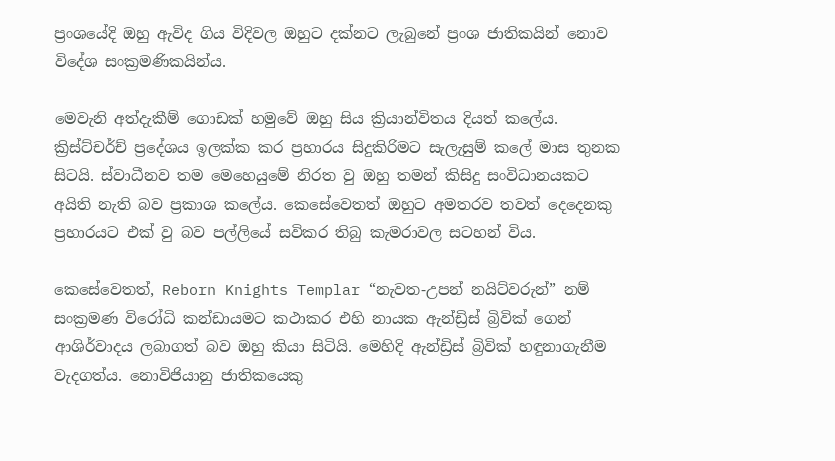ප්‍රංශයේදි ඔහු ඇවිද ගිය විදිවල ඔහුට දක්නට ලැබුනේ ප්‍රංශ ජාතිකයින් නොව විදේශ සංක්‍රමණිකයින්ය.

මෙවැනි අත්දැකීම් ගොඩක් හමුවේ ඔහු සිය ක්‍රියාන්විතය දියත් කලේය. ක්‍රිස්ට්චර්ච් ප්‍රදේශය ඉලක්ක කර ප්‍රහාරය සිදුකිරිමට සැලැසුම් කලේ මාස තුනක සිටයි. ස්වාධීනව තම මෙහෙයුමේ නිරත වු ඔහු තමන් කිසිදු සංවිධානයකට අයිති නැති බව ප්‍රකාශ කලේය. කෙසේවෙතත් ඔහුට අමතරව තවත් දෙදෙනකු ප්‍රහාරයට එක් වු බව පල්ලියේ සවිකර තිබු කැමරාවල සටහන් විය.

කෙසේවෙතත්, Reborn Knights Templar “නැවත-උපන් නයිට්වරුන්” නම් සංක්‍රමණ විරෝධි කන්ඩායමට කථාකර එහි නායක ඇන්ඩ්‍රිස් බ්‍රිවික් ගෙන් ආශිර්වාදය ලබාගත් බව ඔහු කියා සිටියි. මෙහිදි ඇන්ඩ්‍රිස් බ්‍රිවික් හඳුනාගැනීම වැදගත්ය. නොවිජියානු ජාතිකයෙකු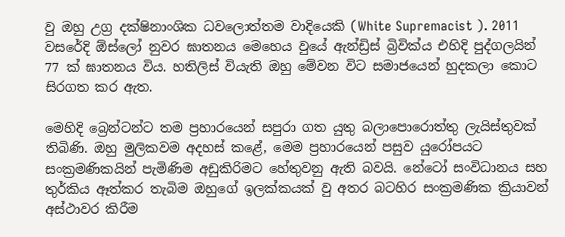වු ඔහු උග්‍ර දක්ෂිනාංශික ධවලොත්තම වාදියෙකි (White Supremacist ). 2011 වසරේදි ඕස්ලෝ නුවර ඝාතනය මෙහෙය වුයේ ඇන්ඩ්‍රිස් බ්‍රිවික්ය එහිදි පුද්ගලයින් 77 ක් ඝාතනය විය. හතිලිස් වියැති ඔහු මේවන විට සමාජයෙන් හුදකලා කොට සිරගත කර ඇත.

මෙහිදි බ්‍රෙන්ටන්ට තම ප්‍රහාරයෙන් සපුරා ගත යුතු බලාපොරොත්තු ලැයිස්තුවක් තිබිණි. ඔහු මුලිකවම අදහස් කළේ, මෙම ප්‍රහාරයෙන් පසුව යුරෝපයට සංක්‍රමණිකයින් පැමිණිම අඩුකිරිමට හේතුවනු ඇති බවයි. නේටෝ සංවිධානය සහ තුර්කිය ඈත්කර තැබිම ඔහුගේ ඉලක්කයක් වු අතර බටහිර සංක්‍රමණික ක්‍රියාවන් අස්ථාවර කිරීම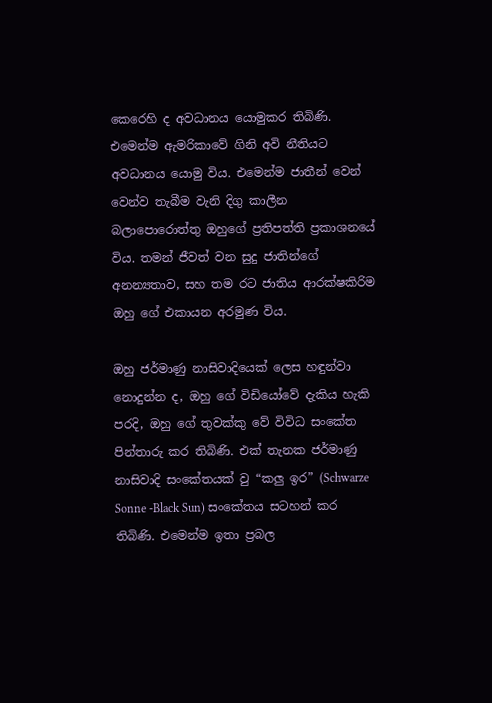කෙරෙහි ද අවධානය යොමුකර තිබිණි. එමෙන්ම ඇමරිකාවේ ගිනි අවි නීතියට අවධානය යොමු විය. එමෙන්ම ජාතීන් වෙන් වෙන්ව තැබීම වැනි දිගු කාලීන බලාපොරොත්තු ඔහුගේ ප්‍රතිපත්ති ප්‍රකාශනයේ විය. තමන් ජීවත් වන සුදු ජාතින්ගේ අනන්‍යතාව, සහ තම රට ජාතිය ආරක්ෂකිරිම ඔහු ගේ එකායන අරමුණ විය.

ඔහු ජර්මාණු නාසිවාදියෙක් ලෙස හඳුන්වා නොදුන්න ද, ඔහු ගේ විඩියෝවේ දැකිය හැකි පරදි, ඔහු ගේ තුවක්කු වේ විවිධ සංකේත පින්තාරු කර තිබිණි. එක් තැනක ජර්මාණු නාසිවාදි සංකේතයක් වු “කලු ඉර” (Schwarze Sonne -Black Sun) සංකේතය සටහන් කර තිබිණි. එමෙන්ම ඉතා ප්‍රබල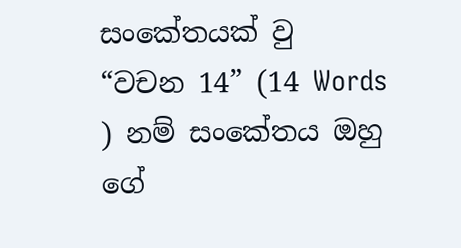සංකේතයක් වු “වචන 14” (14 Words ) නම් සංකේතය ඔහු ගේ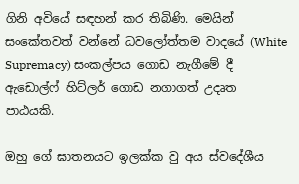ගිනි අවියේ සඳහන් කර තිබිණි. මෙයින් සංකේතවත් වන්නේ ධවලෝත්තම වාදයේ (White Supremacy) සංකල්පය ගොඩ නැගීමේ දී ඇඩොල්ෆ් හිට්ලර් ගොඩ නගාගත් උදෘත පාඨයකි.

ඔහු ගේ ඝාතනයට ඉලක්ක වු අය ස්වදේශීය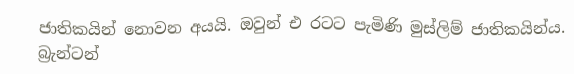ජාතිකයින් නොවන අයයි. ඔවුන් එ රටට පැමිණි මුස්ලිම් ජාතිකයින්ය. බ්‍රැන්ටන්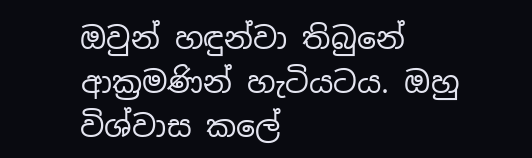ඔවුන් හඳුන්වා තිබුනේ ආක්‍රමණින් හැටියටය. ඔහු විශ්වාස කලේ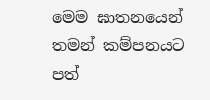මෙම ඝාතනයෙන් තමන් කම්පනයට පත්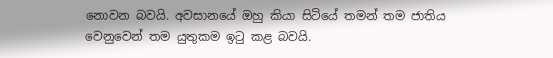නොවන බවයි. අවසානයේ ඔහු කියා සිටියේ තමන් තම ජාතිය වෙනුවෙන් තම යුතුකම ඉටු කළ බවයි.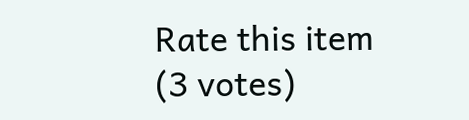Rate this item
(3 votes)